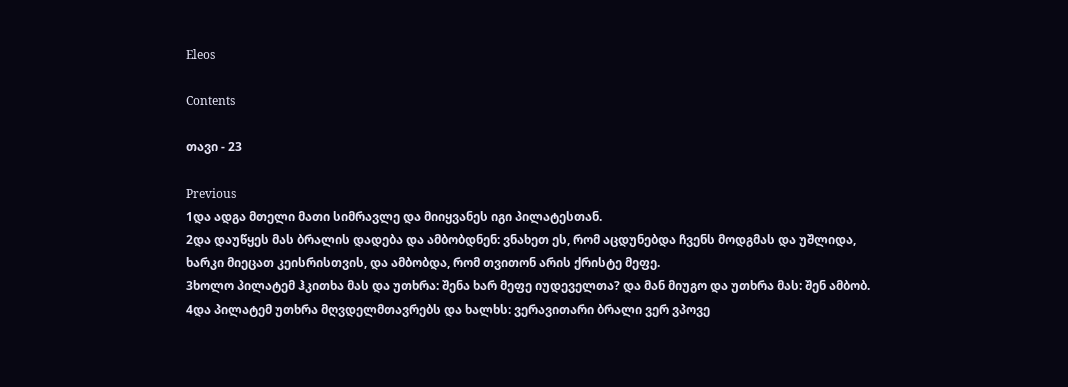Eleos

Contents

თავი - 23

Previous
1და ადგა მთელი მათი სიმრავლე და მიიყვანეს იგი პილატესთან.
2და დაუწყეს მას ბრალის დადება და ამბობდნენ: ვნახეთ ეს, რომ აცდუნებდა ჩვენს მოდგმას და უშლიდა, ხარკი მიეცათ კეისრისთვის, და ამბობდა, რომ თვითონ არის ქრისტე მეფე.
3ხოლო პილატემ ჰკითხა მას და უთხრა: შენა ხარ მეფე იუდეველთა? და მან მიუგო და უთხრა მას: შენ ამბობ.
4და პილატემ უთხრა მღვდელმთავრებს და ხალხს: ვერავითარი ბრალი ვერ ვპოვე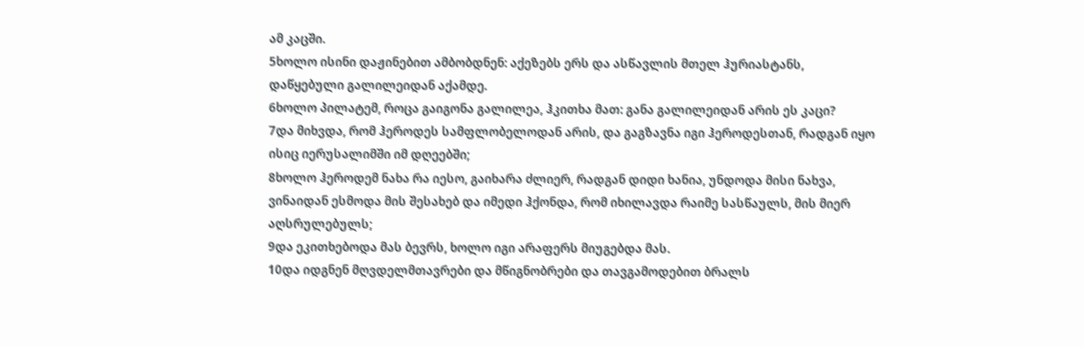ამ კაცში.
5ხოლო ისინი დაჟინებით ამბობდნენ: აქეზებს ერს და ასწავლის მთელ ჰურიასტანს, დაწყებული გალილეიდან აქამდე.
6ხოლო პილატემ, როცა გაიგონა გალილეა, ჰკითხა მათ: განა გალილეიდან არის ეს კაცი?
7და მიხვდა, რომ ჰეროდეს სამფლობელოდან არის, და გაგზავნა იგი ჰეროდესთან, რადგან იყო ისიც იერუსალიმში იმ დღეებში;
8ხოლო ჰეროდემ ნახა რა იესო, გაიხარა ძლიერ, რადგან დიდი ხანია, უნდოდა მისი ნახვა, ვინაიდან ესმოდა მის შესახებ და იმედი ჰქონდა, რომ იხილავდა რაიმე სასწაულს, მის მიერ აღსრულებულს;
9და ეკითხებოდა მას ბევრს, ხოლო იგი არაფერს მიუგებდა მას.
10და იდგნენ მღვდელმთავრები და მწიგნობრები და თავგამოდებით ბრალს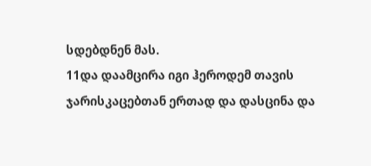სდებდნენ მას.
11და დაამცირა იგი ჰეროდემ თავის ჯარისკაცებთან ერთად და დასცინა და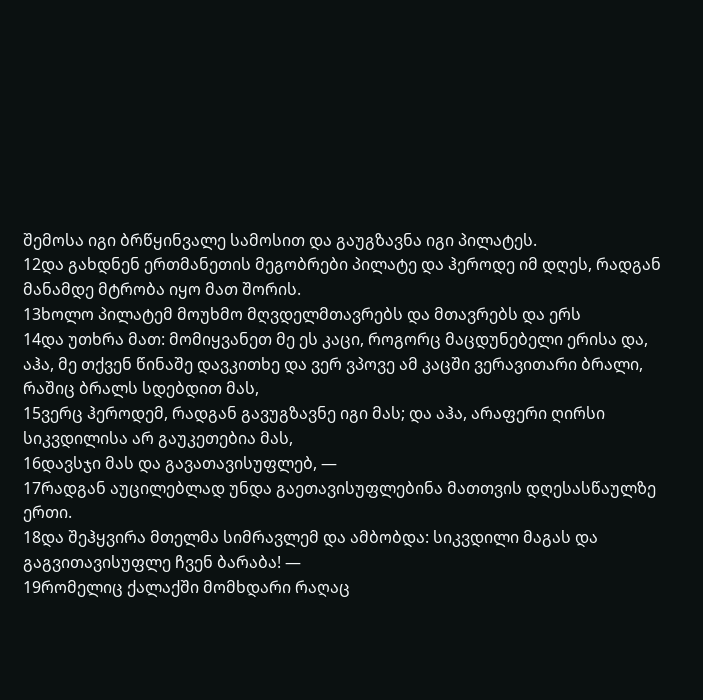შემოსა იგი ბრწყინვალე სამოსით და გაუგზავნა იგი პილატეს.
12და გახდნენ ერთმანეთის მეგობრები პილატე და ჰეროდე იმ დღეს, რადგან მანამდე მტრობა იყო მათ შორის.
13ხოლო პილატემ მოუხმო მღვდელმთავრებს და მთავრებს და ერს
14და უთხრა მათ: მომიყვანეთ მე ეს კაცი, როგორც მაცდუნებელი ერისა და, აჰა, მე თქვენ წინაშე დავკითხე და ვერ ვპოვე ამ კაცში ვერავითარი ბრალი, რაშიც ბრალს სდებდით მას,
15ვერც ჰეროდემ, რადგან გავუგზავნე იგი მას; და აჰა, არაფერი ღირსი სიკვდილისა არ გაუკეთებია მას,
16დავსჯი მას და გავათავისუფლებ, —
17რადგან აუცილებლად უნდა გაეთავისუფლებინა მათთვის დღესასწაულზე ერთი.
18და შეჰყვირა მთელმა სიმრავლემ და ამბობდა: სიკვდილი მაგას და გაგვითავისუფლე ჩვენ ბარაბა! —
19რომელიც ქალაქში მომხდარი რაღაც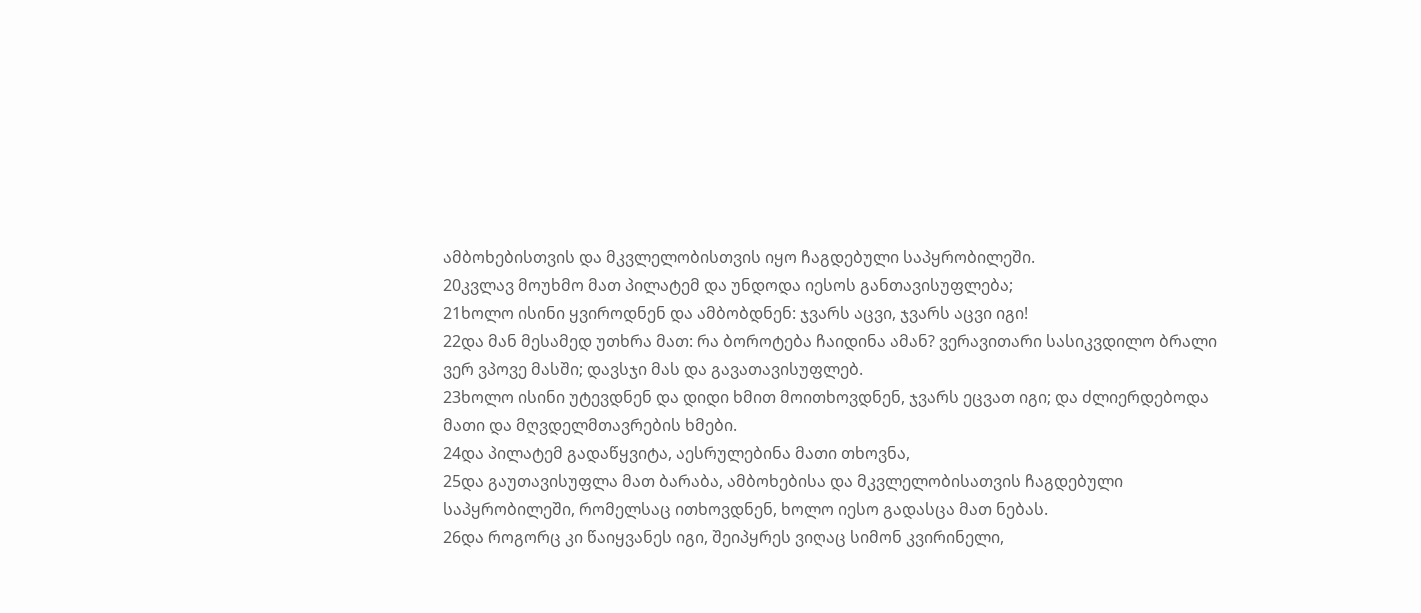ამბოხებისთვის და მკვლელობისთვის იყო ჩაგდებული საპყრობილეში.
20კვლავ მოუხმო მათ პილატემ და უნდოდა იესოს განთავისუფლება;
21ხოლო ისინი ყვიროდნენ და ამბობდნენ: ჯვარს აცვი, ჯვარს აცვი იგი!
22და მან მესამედ უთხრა მათ: რა ბოროტება ჩაიდინა ამან? ვერავითარი სასიკვდილო ბრალი ვერ ვპოვე მასში; დავსჯი მას და გავათავისუფლებ.
23ხოლო ისინი უტევდნენ და დიდი ხმით მოითხოვდნენ, ჯვარს ეცვათ იგი; და ძლიერდებოდა მათი და მღვდელმთავრების ხმები.
24და პილატემ გადაწყვიტა, აესრულებინა მათი თხოვნა,
25და გაუთავისუფლა მათ ბარაბა, ამბოხებისა და მკვლელობისათვის ჩაგდებული საპყრობილეში, რომელსაც ითხოვდნენ, ხოლო იესო გადასცა მათ ნებას.
26და როგორც კი წაიყვანეს იგი, შეიპყრეს ვიღაც სიმონ კვირინელი,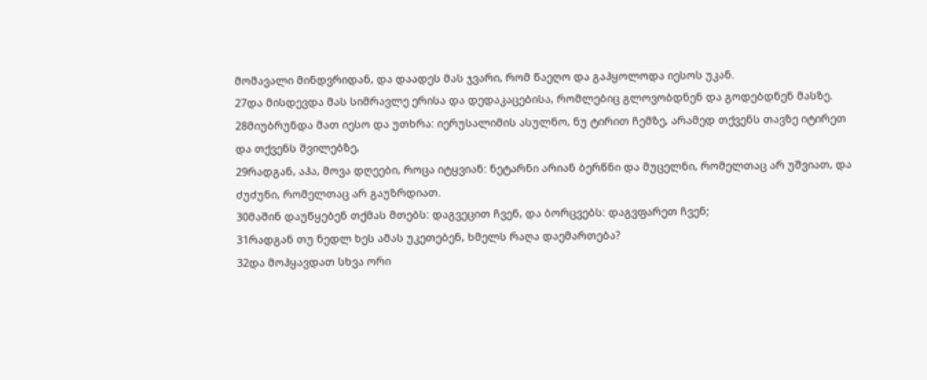მომავალი მინდვრიდან, და დაადეს მას ჯვარი, რომ წაეღო და გაჰყოლოდა იესოს უკან.
27და მისდევდა მას სიმრავლე ერისა და დედაკაცებისა, რომლებიც გლოვობდნენ და გოდებდნენ მასზე.
28მიუბრუნდა მათ იესო და უთხრა: იერუსალიმის ასულნო, ნუ ტირით ჩემზე, არამედ თქვენს თავზე იტირეთ და თქვენს შვილებზე,
29რადგან, აჰა, მოვა დღეები, როცა იტყვიან: ნეტარნი არიან ბერწნი და მუცელნი, რომელთაც არ უშვიათ, და ძუძუნი, რომელთაც არ გაუზრდიათ.
30მაშინ დაუწყებენ თქმას მთებს: დაგვეცით ჩვენ, და ბორცვებს: დაგვფარეთ ჩვენ;
31რადგან თუ ნედლ ხეს ამას უკეთებენ, ხმელს რაღა დაემართება?
32და მოჰყავდათ სხვა ორი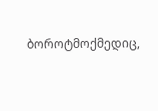ბოროტმოქმედიც,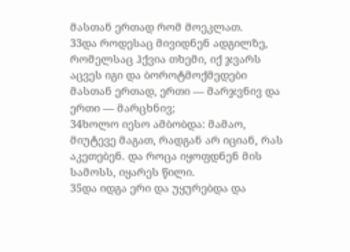მასთან ერთად რომ მოეკლათ.
33და როდესაც მივიდნენ ადგილზე, რომელსაც ჰქვია თხემი, იქ ჯვარს აცვეს იგი და ბოროტმოქმედები მასთან ერთად, ერთი — მარჯვნივ და ერთი — მარცხნივ;
34ხოლო იესო ამბობდა: მამაო, მიუტევე მაგათ, რადგან არ იციან, რას აკეთებენ. და როცა იყოფდნენ მის სამოსს, იყარეს წილი.
35და იდგა ერი და უყურებდა და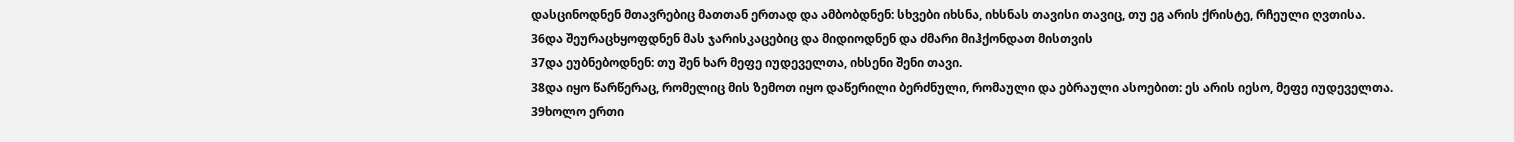დასცინოდნენ მთავრებიც მათთან ერთად და ამბობდნენ: სხვები იხსნა, იხსნას თავისი თავიც, თუ ეგ არის ქრისტე, რჩეული ღვთისა.
36და შეურაცხყოფდნენ მას ჯარისკაცებიც და მიდიოდნენ და ძმარი მიჰქონდათ მისთვის
37და ეუბნებოდნენ: თუ შენ ხარ მეფე იუდეველთა, იხსენი შენი თავი.
38და იყო წარწერაც, რომელიც მის ზემოთ იყო დაწერილი ბერძნული, რომაული და ებრაული ასოებით: ეს არის იესო, მეფე იუდეველთა.
39ხოლო ერთი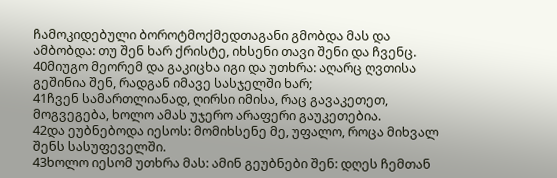ჩამოკიდებული ბოროტმოქმედთაგანი გმობდა მას და ამბობდა: თუ შენ ხარ ქრისტე, იხსენი თავი შენი და ჩვენც.
40მიუგო მეორემ და გაკიცხა იგი და უთხრა: აღარც ღვთისა გეშინია შენ, რადგან იმავე სასჯელში ხარ;
41ჩვენ სამართლიანად, ღირსი იმისა, რაც გავაკეთეთ, მოგვეგება, ხოლო ამას უჯერო არაფერი გაუკეთებია.
42და ეუბნებოდა იესოს: მომიხსენე მე, უფალო, როცა მიხვალ შენს სასუფეველში.
43ხოლო იესომ უთხრა მას: ამინ გეუბნები შენ: დღეს ჩემთან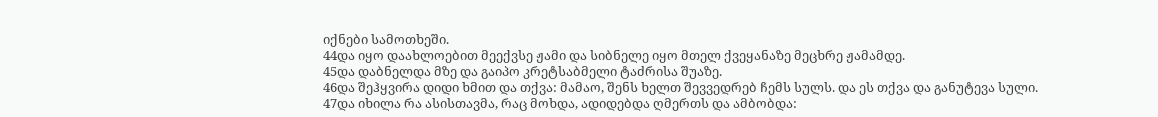იქნები სამოთხეში.
44და იყო დაახლოებით მეექვსე ჟამი და სიბნელე იყო მთელ ქვეყანაზე მეცხრე ჟამამდე.
45და დაბნელდა მზე და გაიპო კრეტსაბმელი ტაძრისა შუაზე.
46და შეჰყვირა დიდი ხმით და თქვა: მამაო, შენს ხელთ შევვედრებ ჩემს სულს. და ეს თქვა და განუტევა სული.
47და იხილა რა ასისთავმა, რაც მოხდა, ადიდებდა ღმერთს და ამბობდა: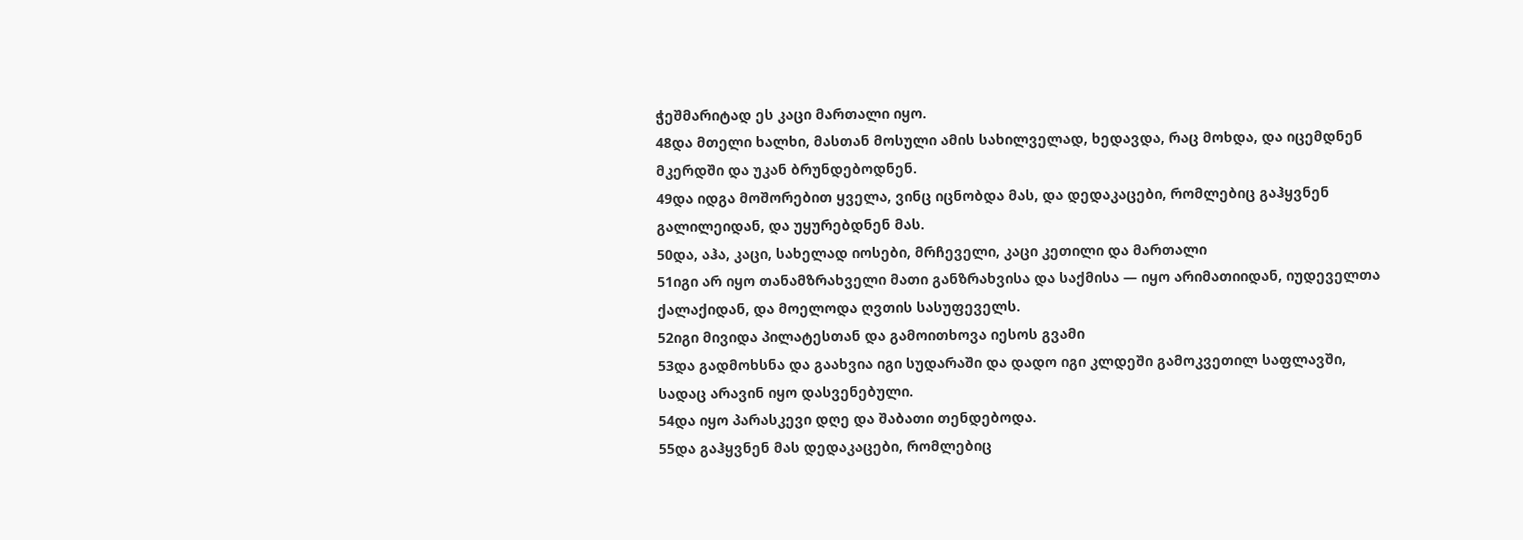ჭეშმარიტად ეს კაცი მართალი იყო.
48და მთელი ხალხი, მასთან მოსული ამის სახილველად, ხედავდა, რაც მოხდა, და იცემდნენ მკერდში და უკან ბრუნდებოდნენ.
49და იდგა მოშორებით ყველა, ვინც იცნობდა მას, და დედაკაცები, რომლებიც გაჰყვნენ გალილეიდან, და უყურებდნენ მას.
50და, აჰა, კაცი, სახელად იოსები, მრჩეველი, კაცი კეთილი და მართალი
51იგი არ იყო თანამზრახველი მათი განზრახვისა და საქმისა — იყო არიმათიიდან, იუდეველთა ქალაქიდან, და მოელოდა ღვთის სასუფეველს.
52იგი მივიდა პილატესთან და გამოითხოვა იესოს გვამი
53და გადმოხსნა და გაახვია იგი სუდარაში და დადო იგი კლდეში გამოკვეთილ საფლავში, სადაც არავინ იყო დასვენებული.
54და იყო პარასკევი დღე და შაბათი თენდებოდა.
55და გაჰყვნენ მას დედაკაცები, რომლებიც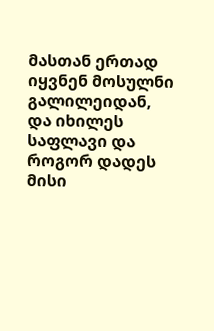მასთან ერთად იყვნენ მოსულნი გალილეიდან, და იხილეს საფლავი და როგორ დადეს მისი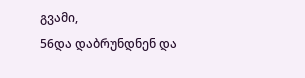გვამი,
56და დაბრუნდნენ და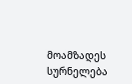მოამზადეს სურნელება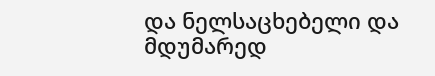და ნელსაცხებელი და მდუმარედ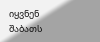იყვნენ შაბათს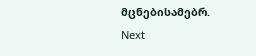მცნებისამებრ.
Next